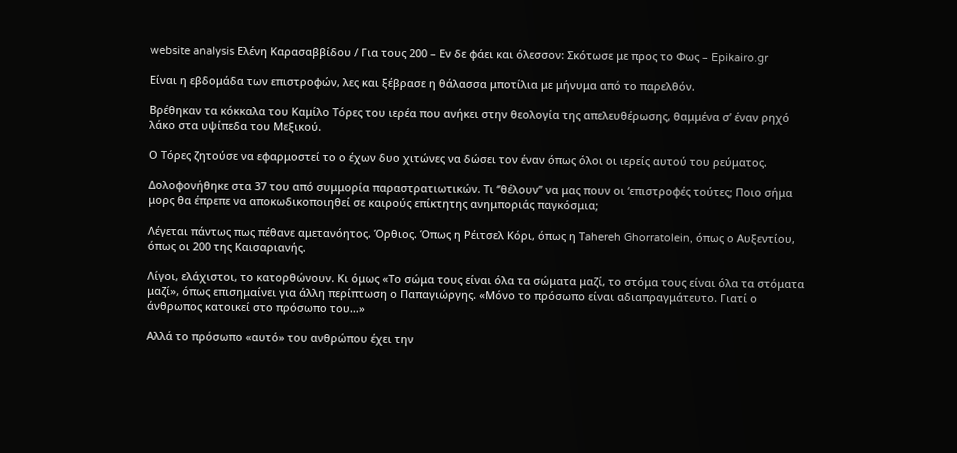website analysis Ελένη Καρασαββίδου / Για τους 200 – Εν δε φάει και όλεσσον: Σκότωσε με προς το Φως – Epikairo.gr

Είναι η εβδομάδα των επιστροφών, λες και ξέβρασε η θάλασσα μποτίλια με μήνυμα από το παρελθόν.

Βρέθηκαν τα κόκκαλα του Καμίλο Τόρες του ιερέα που ανήκει στην θεολογία της απελευθέρωσης, θαμμένα σ’ έναν ρηχό λάκο στα υψίπεδα του Μεξικού.

Ο Τόρες ζητούσε να εφαρμοστεί το ο έχων δυο χιτώνες να δώσει τον έναν όπως όλοι οι ιερείς αυτού του ρεύματος.

Δολοφονήθηκε στα 37 του από συμμορία παραστρατιωτικών. Τι ‘’θέλουν’’ να μας πουν οι ‘επιστροφές τούτες; Ποιο σήμα μορς θα έπρεπε να αποκωδικοποιηθεί σε καιρούς επίκτητης ανημποριάς παγκόσμια;

Λέγεται πάντως πως πέθανε αμετανόητος. Όρθιος. Όπως η Ρέιτσελ Κόρι, όπως η Τahereh Ghorratolein, όπως ο Αυξεντίου, όπως οι 200 της Καισαριανής.

Λίγοι, ελάχιστοι, το κατορθώνουν. Κι όμως «Το σώμα τους είναι όλα τα σώματα μαζί, το στόμα τους είναι όλα τα στόματα μαζί», όπως επισημαίνει για άλλη περίπτωση ο Παπαγιώργης. «Μόνο το πρόσωπο είναι αδιαπραγμάτευτο. Γιατί ο άνθρωπος κατοικεί στο πρόσωπο του…»

Αλλά το πρόσωπο «αυτό» του ανθρώπου έχει την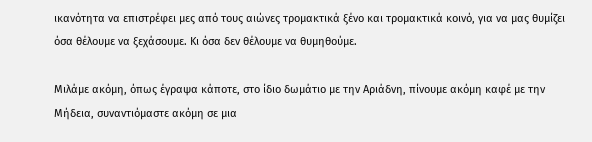ικανότητα να επιστρέφει μες από τους αιώνες τρομακτικά ξένο και τρομακτικά κοινό, για να μας θυμίζει όσα θέλουμε να ξεχάσουμε. Κι όσα δεν θέλουμε να θυμηθούμε.

Μιλάμε ακόμη, όπως έγραψα κάποτε, στο ίδιο δωμάτιο με την Αριάδνη, πίνουμε ακόμη καφέ με την Μήδεια, συναντιόμαστε ακόμη σε μια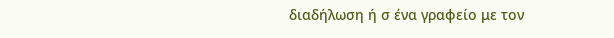διαδήλωση ή σ ένα γραφείο με τον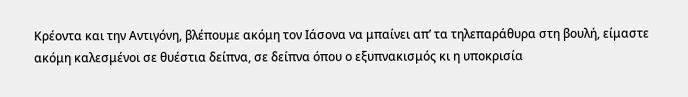Κρέοντα και την Αντιγόνη, βλέπουμε ακόμη τον Ιάσονα να μπαίνει απ’ τα τηλεπαράθυρα στη βουλή, είμαστε ακόμη καλεσμένοι σε θυέστια δείπνα, σε δείπνα όπου ο εξυπνακισμός κι η υποκρισία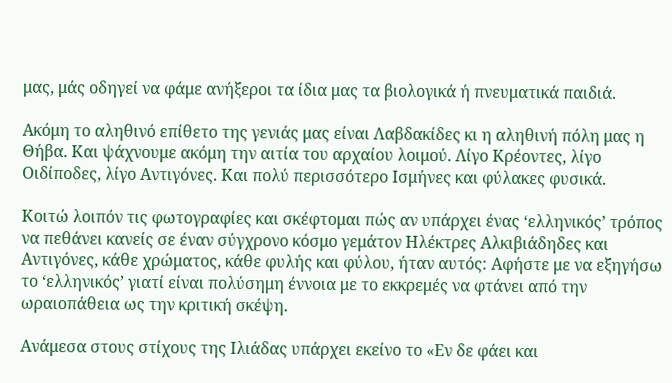μας, μάς οδηγεί να φάμε ανήξεροι τα ίδια μας τα βιολογικά ή πνευματικά παιδιά.

Ακόμη το αληθινό επίθετο της γενιάς μας είναι Λαβδακίδες κι η αληθινή πόλη μας η Θήβα. Και ψάχνουμε ακόμη την αιτία του αρχαίου λοιμού. Λίγο Κρέοντες, λίγο Οιδίποδες, λίγο Αντιγόνες. Και πολύ περισσότερο Ισμήνες και φύλακες φυσικά.

Κοιτώ λοιπόν τις φωτογραφίες και σκέφτομαι πώς αν υπάρχει ένας ‘ελληνικός’ τρόπος να πεθάνει κανείς σε έναν σύγχρονο κόσμο γεμάτον Ηλέκτρες Αλκιβιάδηδες και Αντιγόνες, κάθε χρώματος, κάθε φυλής και φύλου, ήταν αυτός: Αφήστε με να εξηγήσω το ‘ελληνικός’ γιατί είναι πολύσημη έννοια με το εκκρεμές να φτάνει από την ωραιοπάθεια ως την κριτική σκέψη.

Ανάμεσα στους στίχους της Ιλιάδας υπάρχει εκείνο το «Εν δε φάει και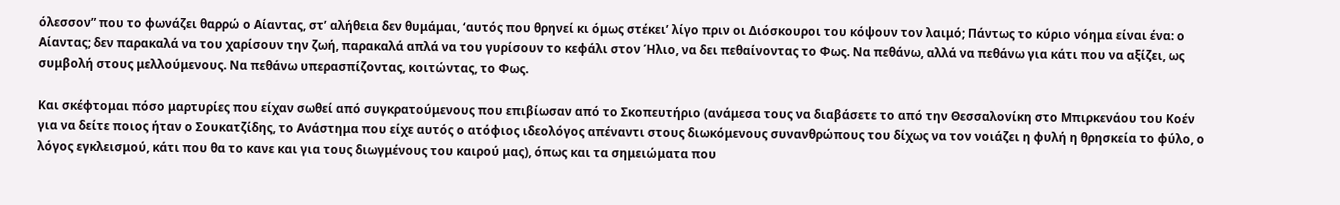όλεσσον” που το φωνάζει θαρρώ ο Αίαντας, στ’ αλήθεια δεν θυμάμαι, ‘αυτός που θρηνεί κι όμως στέκει’ λίγο πριν οι Διόσκουροι του κόψουν τον λαιμό; Πάντως το κύριο νόημα είναι ένα: ο Αίαντας; δεν παρακαλά να του χαρίσουν την ζωή, παρακαλά απλά να του γυρίσουν το κεφάλι στον Ήλιο, να δει πεθαίνοντας το Φως. Να πεθάνω, αλλά να πεθάνω για κάτι που να αξίζει, ως συμβολή στους μελλούμενους. Να πεθάνω υπερασπίζοντας, κοιτώντας, το Φως.

Και σκέφτομαι πόσο μαρτυρίες που είχαν σωθεί από συγκρατούμενους που επιβίωσαν από το Σκοπευτήριο (ανάμεσα τους να διαβάσετε το από την Θεσσαλονίκη στο Μπιρκενάου του Κοέν για να δείτε ποιος ήταν ο Σουκατζίδης, το Ανάστημα που είχε αυτός ο ατόφιος ιδεολόγος απέναντι στους διωκόμενους συνανθρώπους του δίχως να τον νοιάζει η φυλή η θρησκεία το φύλο, ο λόγος εγκλεισμού, κάτι που θα το κανε και για τους διωγμένους του καιρού μας), όπως και τα σημειώματα που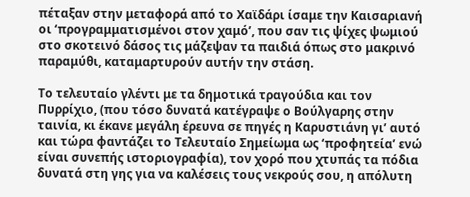πέταξαν στην μεταφορά από το Χαϊδάρι ίσαμε την Καισαριανή οι ‘προγραμματισμένοι στον χαμό’, που σαν τις ψίχες ψωμιού στο σκοτεινό δάσος τις μάζεψαν τα παιδιά όπως στο μακρινό παραμύθι, καταμαρτυρούν αυτήν την στάση.

Το τελευταίο γλέντι με τα δημοτικά τραγούδια και τον Πυρρίχιο, (που τόσο δυνατά κατέγραψε ο Βούλγαρης στην ταινία, κι έκανε μεγάλη έρευνα σε πηγές η Καρυστιάνη γι’ αυτό και τώρα φαντάζει το Τελευταίο Σημείωμα ως ‘προφητεία’ ενώ είναι συνεπής ιστοριογραφία), τον χορό που χτυπάς τα πόδια δυνατά στη γης για να καλέσεις τους νεκρούς σου, η απόλυτη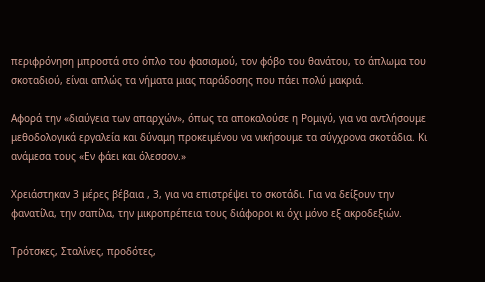περιφρόνηση μπροστά στο όπλο του φασισμού, τον φόβο του θανάτου, το άπλωμα του σκοταδιού, είναι απλώς τα νήματα μιας παράδοσης που πάει πολύ μακριά.

Αφορά την «διαύγεια των απαρχών», όπως τα αποκαλούσε η Ρομιγύ, για να αντλήσουμε μεθοδολογικά εργαλεία και δύναμη προκειμένου να νικήσουμε τα σύγχρονα σκοτάδια. Κι ανάμεσα τους «Εν φάει και όλεσσον.»

Χρειάστηκαν 3 μέρες βέβαια , 3, για να επιστρέψει το σκοτάδι. Για να δείξουν την φανατίλα, την σαπίλα, την μικροπρέπεια τους διάφοροι κι όχι μόνο εξ ακροδεξιών.

Τρότσκες, Σταλίνες, προδότες,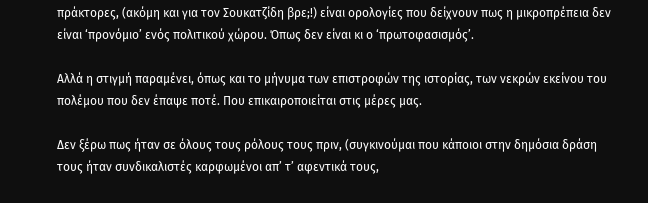πράκτορες, (ακόμη και για τον Σουκατζίδη βρε;!) είναι ορολογίες που δείχνουν πως η μικροπρέπεια δεν είναι ‘προνόμιο’ ενός πολιτικού χώρου. Όπως δεν είναι κι ο ‘πρωτοφασισμός’.

Αλλά η στιγμή παραμένει, όπως και το μήνυμα των επιστροφών της ιστορίας, των νεκρών εκείνου του πολέμου που δεν έπαψε ποτέ. Που επικαιροποιείται στις μέρες μας.

Δεν ξέρω πως ήταν σε όλους τους ρόλους τους πριν, (συγκινούμαι που κάποιοι στην δημόσια δράση τους ήταν συνδικαλιστές καρφωμένοι απ’ τ’ αφεντικά τους,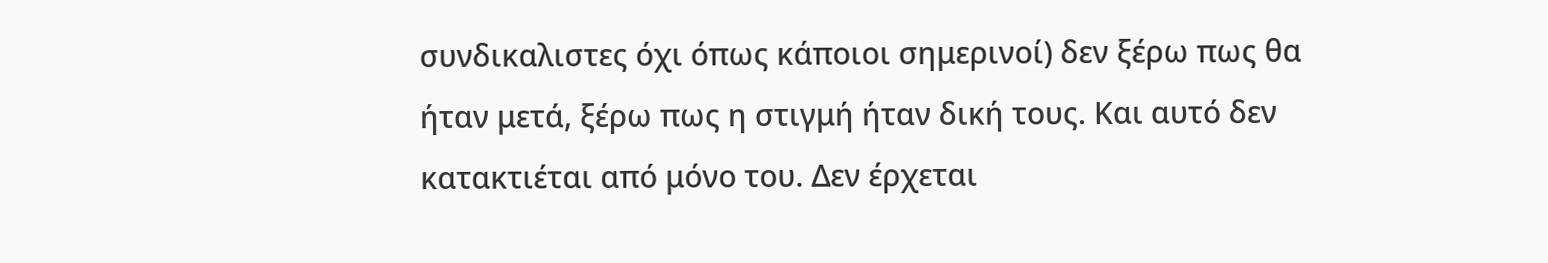συνδικαλιστες όχι όπως κάποιοι σημερινοί) δεν ξέρω πως θα ήταν μετά, ξέρω πως η στιγμή ήταν δική τους. Και αυτό δεν κατακτιέται από μόνο του. Δεν έρχεται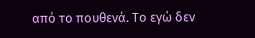από το πουθενά. Το εγώ δεν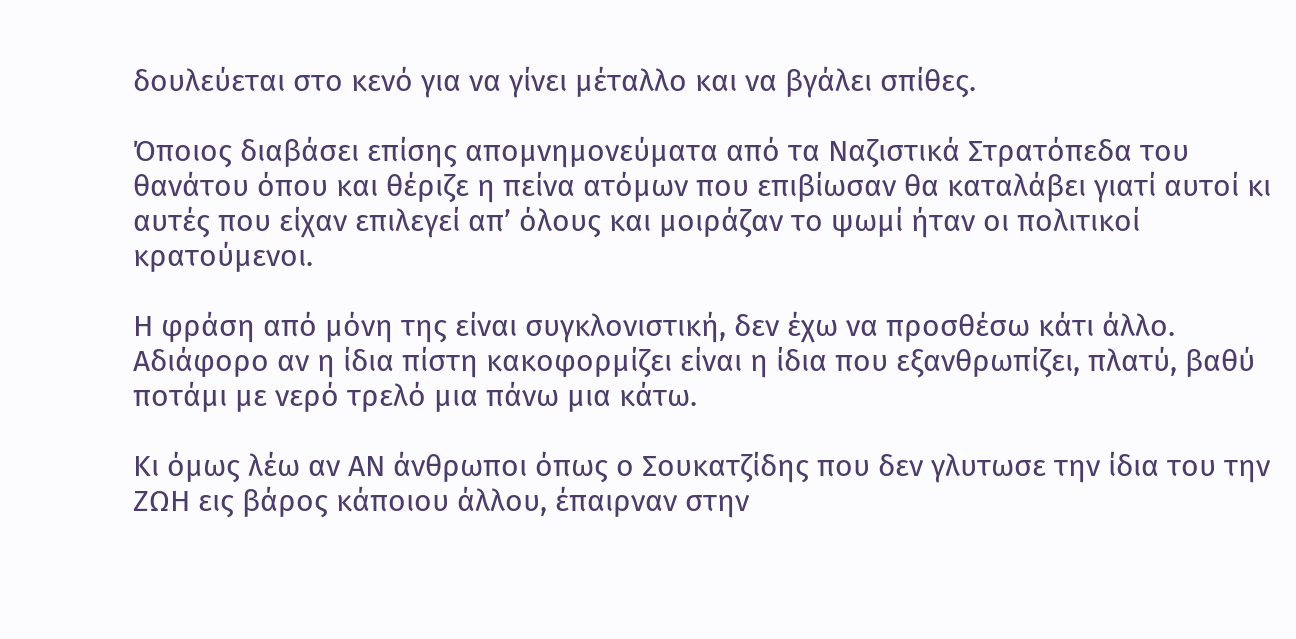δουλεύεται στο κενό για να γίνει μέταλλο και να βγάλει σπίθες.

Όποιος διαβάσει επίσης απομνημονεύματα από τα Ναζιστικά Στρατόπεδα του θανάτου όπου και θέριζε η πείνα ατόμων που επιβίωσαν θα καταλάβει γιατί αυτοί κι αυτές που είχαν επιλεγεί απ’ όλους και μοιράζαν το ψωμί ήταν οι πολιτικοί κρατούμενοι.

Η φράση από μόνη της είναι συγκλονιστική, δεν έχω να προσθέσω κάτι άλλο. Αδιάφορο αν η ίδια πίστη κακοφορμίζει είναι η ίδια που εξανθρωπίζει, πλατύ, βαθύ ποτάμι με νερό τρελό μια πάνω μια κάτω.

Κι όμως λέω αν ΑΝ άνθρωποι όπως ο Σουκατζίδης που δεν γλυτωσε την ίδια του την ΖΩΗ εις βάρος κάποιου άλλου, έπαιρναν στην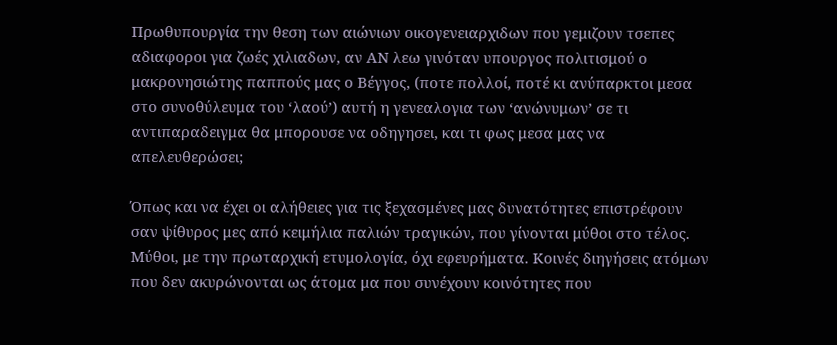Πρωθυπουργία την θεση των αιώνιων οικογενειαρχιδων που γεμιζουν τσεπες αδιαφοροι για ζωές χιλιαδων, αν ΑΝ λεω γινόταν υπουργος πολιτισμού ο μακρονησιώτης παππούς μας ο Βέγγος, (ποτε πολλοί, ποτέ κι ανύπαρκτοι μεσα στο συνοθύλευμα του ‘λαού’) αυτή η γενεαλογια των ‘ανώνυμων’ σε τι αντιπαραδειγμα θα μπορουσε να οδηγησει, και τι φως μεσα μας να απελευθερώσει;

Όπως και να έχει οι αλήθειες για τις ξεχασμένες μας δυνατότητες επιστρέφουν σαν ψίθυρος μες από κειμήλια παλιών τραγικών, που γίνονται μύθοι στο τέλος. Μύθοι, με την πρωταρχική ετυμολογία, όχι εφευρήματα. Κοινές διηγήσεις ατόμων που δεν ακυρώνονται ως άτομα μα που συνέχουν κοινότητες που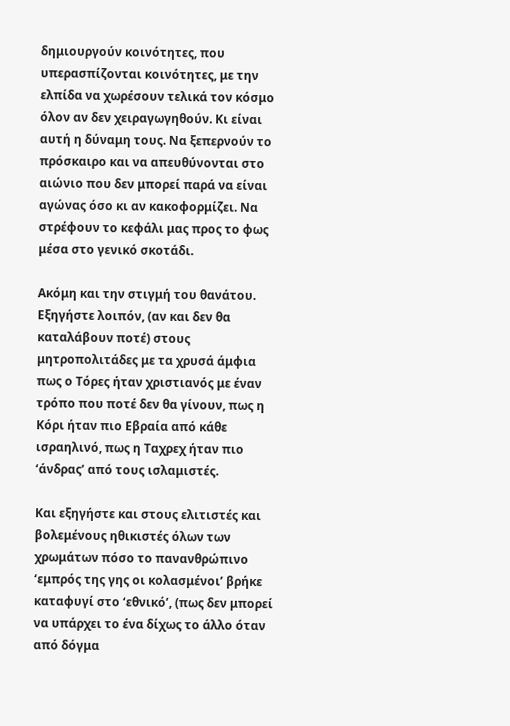δημιουργούν κοινότητες, που υπερασπίζονται κοινότητες, με την ελπίδα να χωρέσουν τελικά τον κόσμο όλον αν δεν χειραγωγηθούν. Κι είναι αυτή η δύναμη τους. Να ξεπερνούν το πρόσκαιρο και να απευθύνονται στο αιώνιο που δεν μπορεί παρά να είναι αγώνας όσο κι αν κακοφορμίζει. Να στρέφουν το κεφάλι μας προς το φως μέσα στο γενικό σκοτάδι.

Ακόμη και την στιγμή του θανάτου. Εξηγήστε λοιπόν, (αν και δεν θα καταλάβουν ποτέ) στους μητροπολιτάδες με τα χρυσά άμφια πως ο Τόρες ήταν χριστιανός με έναν τρόπο που ποτέ δεν θα γίνουν, πως η Κόρι ήταν πιο Εβραία από κάθε ισραηλινό, πως η Ταχρεχ ήταν πιο ‘άνδρας’ από τους ισλαμιστές.

Και εξηγήστε και στους ελιτιστές και βολεμένους ηθικιστές όλων των χρωμάτων πόσο το πανανθρώπινο ‘εμπρός της γης οι κολασμένοι’ βρήκε καταφυγί στο ‘εθνικό’, (πως δεν μπορεί να υπάρχει το ένα δίχως το άλλο όταν από δόγμα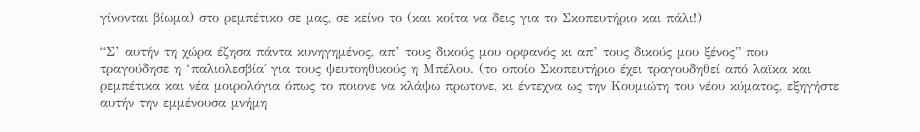γίνονται βίωμα) στο ρεμπέτικο σε μας, σε κείνο το (και κοίτα να δεις για το Σκοπευτήριο και πάλι!)

“Σ’ αυτήν τη χώρα έζησα πάντα κυνηγημένος, απ’ τους δικούς μου ορφανός κι απ’ τους δικούς μου ξένος” που τραγούδησε η ‘παλιολεσβία΄ για τους ψευτοηθικούς η Μπέλου. (το οποίο Σκοπευτήριο έχει τραγουδηθεί από λαϊκα και ρεμπέτικα και νέα μοιρολόγια όπως το ποιονε να κλάψω πρωτονε, κι έντεχνα ως την Κουμιώτη του νέου κύματος, εξηγήστε αυτήν την εμμένουσα μνήμη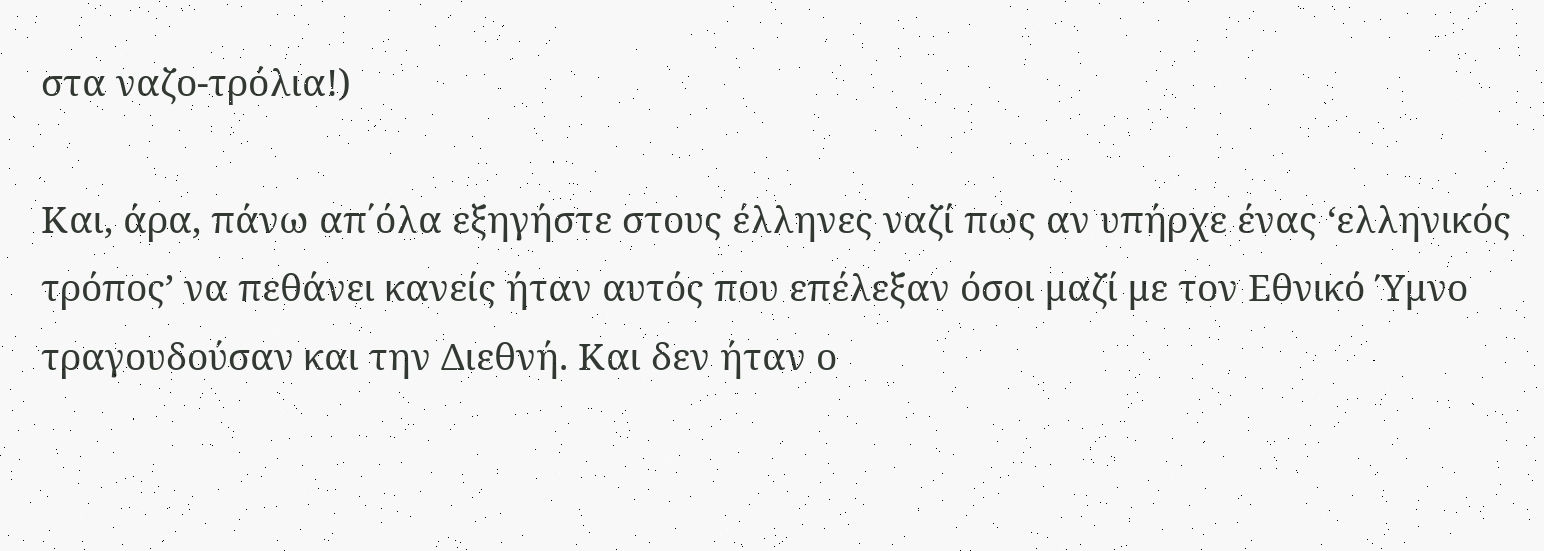στα ναζο-τρόλια!)

Και, άρα, πάνω απ΄όλα εξηγήστε στους έλληνες ναζί πως αν υπήρχε ένας ‘ελληνικός τρόπος’ να πεθάνει κανείς ήταν αυτός που επέλεξαν όσοι μαζί με τον Εθνικό Ύμνο τραγουδούσαν και την Διεθνή. Και δεν ήταν ο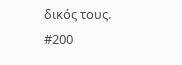δικός τους. #200